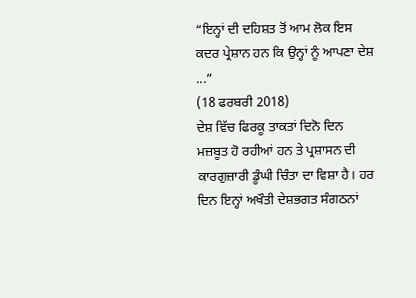“ਇਨ੍ਹਾਂ ਦੀ ਦਹਿਸ਼ਤ ਤੋਂ ਆਮ ਲੋਕ ਇਸ ਕਦਰ ਪ੍ਰੇਸ਼ਾਨ ਹਨ ਕਿ ਉਨ੍ਹਾਂ ਨੂੰ ਆਪਣਾ ਦੇਸ਼ ...”
(18 ਫਰਬਰੀ 2018)
ਦੇਸ਼ ਵਿੱਚ ਫਿਰਕੂ ਤਾਕਤਾਂ ਦਿਨੋ ਦਿਨ ਮਜ਼ਬੂਤ ਹੋ ਰਹੀਆਂ ਹਨ ਤੇ ਪ੍ਰਸ਼ਾਸਨ ਦੀ ਕਾਰਗੁਜ਼ਾਰੀ ਡੂੰਘੀ ਚਿੰਤਾ ਦਾ ਵਿਸ਼ਾ ਹੈ। ਹਰ ਦਿਨ ਇਨ੍ਹਾਂ ਅਖੌਤੀ ਦੇਸ਼ਭਗਤ ਸੰਗਠਨਾਂ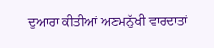ਦੁਆਰਾ ਕੀਤੀਆਂ ਅਣਮਨੁੱਖੀ ਵਾਰਦਾਤਾਂ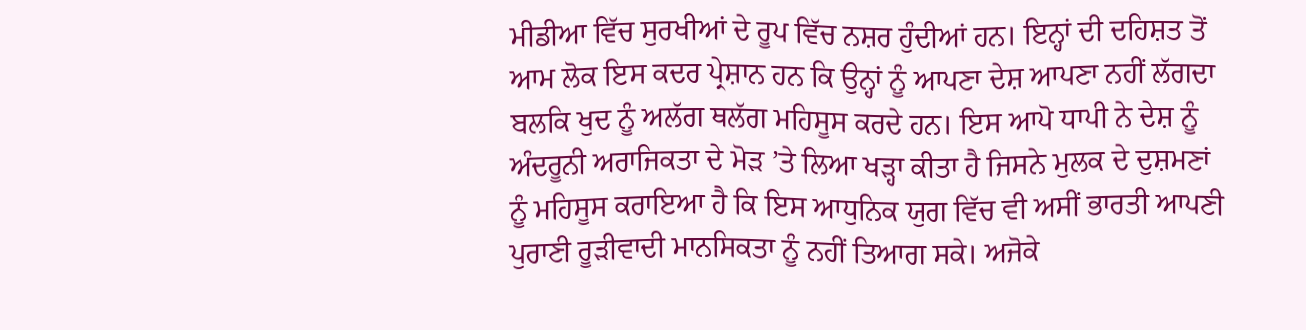ਮੀਡੀਆ ਵਿੱਚ ਸੁਰਖੀਆਂ ਦੇ ਰੂਪ ਵਿੱਚ ਨਸ਼ਰ ਹੁੰਦੀਆਂ ਹਨ। ਇਨ੍ਹਾਂ ਦੀ ਦਹਿਸ਼ਤ ਤੋਂ ਆਮ ਲੋਕ ਇਸ ਕਦਰ ਪ੍ਰੇਸ਼ਾਨ ਹਨ ਕਿ ਉਨ੍ਹਾਂ ਨੂੰ ਆਪਣਾ ਦੇਸ਼ ਆਪਣਾ ਨਹੀਂ ਲੱਗਦਾ ਬਲਕਿ ਖੁਦ ਨੂੰ ਅਲੱਗ ਥਲੱਗ ਮਹਿਸੂਸ ਕਰਦੇ ਹਨ। ਇਸ ਆਪੋ ਧਾਪੀ ਨੇ ਦੇਸ਼ ਨੂੰ ਅੰਦਰੂਨੀ ਅਰਾਜਿਕਤਾ ਦੇ ਮੋੜ ’ਤੇ ਲਿਆ ਖੜ੍ਹਾ ਕੀਤਾ ਹੈ ਜਿਸਨੇ ਮੁਲਕ ਦੇ ਦੁਸ਼ਮਣਾਂ ਨੂੰ ਮਹਿਸੂਸ ਕਰਾਇਆ ਹੈ ਕਿ ਇਸ ਆਧੁਨਿਕ ਯੁਗ ਵਿੱਚ ਵੀ ਅਸੀਂ ਭਾਰਤੀ ਆਪਣੀ ਪੁਰਾਣੀ ਰੂੜੀਵਾਦੀ ਮਾਨਸਿਕਤਾ ਨੂੰ ਨਹੀਂ ਤਿਆਗ ਸਕੇ। ਅਜੋਕੇ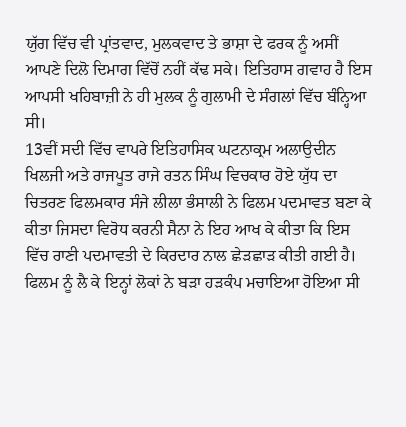ਯੁੱਗ ਵਿੱਚ ਵੀ ਪ੍ਰਾਂਤਵਾਦ, ਮੁਲਕਵਾਦ ਤੇ ਭਾਸ਼ਾ ਦੇ ਫਰਕ ਨੂੰ ਅਸੀਂ ਆਪਣੇ ਦਿਲੋ ਦਿਮਾਗ ਵਿੱਚੋਂ ਨਹੀਂ ਕੱਢ ਸਕੇ। ਇਤਿਹਾਸ ਗਵਾਹ ਹੈ ਇਸ ਆਪਸੀ ਖਹਿਬਾਜ਼ੀ ਨੇ ਹੀ ਮੁਲਕ ਨੂੰ ਗੁਲਾਮੀ ਦੇ ਸੰਗਲਾਂ ਵਿੱਚ ਬੰਨ੍ਹਿਆ ਸੀ।
13ਵੀਂ ਸਦੀ ਵਿੱਚ ਵਾਪਰੇ ਇਤਿਹਾਸਿਕ ਘਟਨਾਕ੍ਰਮ ਅਲਾਉਦੀਨ ਖਿਲਜੀ ਅਤੇ ਰਾਜਪੂਤ ਰਾਜੇ ਰਤਨ ਸਿੰਘ ਵਿਚਕਾਰ ਹੋਏ ਯੁੱਧ ਦਾ ਚਿਤਰਣ ਫਿਲਮਕਾਰ ਸੰਜੇ ਲੀਲਾ ਭੰਸਾਲੀ ਨੇ ਫਿਲਮ ਪਦਮਾਵਤ ਬਣਾ ਕੇ ਕੀਤਾ ਜਿਸਦਾ ਵਿਰੋਧ ਕਰਨੀ ਸੈਨਾ ਨੇ ਇਹ ਆਖ ਕੇ ਕੀਤਾ ਕਿ ਇਸ ਵਿੱਚ ਰਾਣੀ ਪਦਮਾਵਤੀ ਦੇ ਕਿਰਦਾਰ ਨਾਲ ਛੇੜਛਾੜ ਕੀਤੀ ਗਈ ਹੈ। ਫਿਲਮ ਨੂੰ ਲੈ ਕੇ ਇਨ੍ਹਾਂ ਲੋਕਾਂ ਨੇ ਬੜਾ ਹੜਕੰਪ ਮਚਾਇਆ ਹੋਇਆ ਸੀ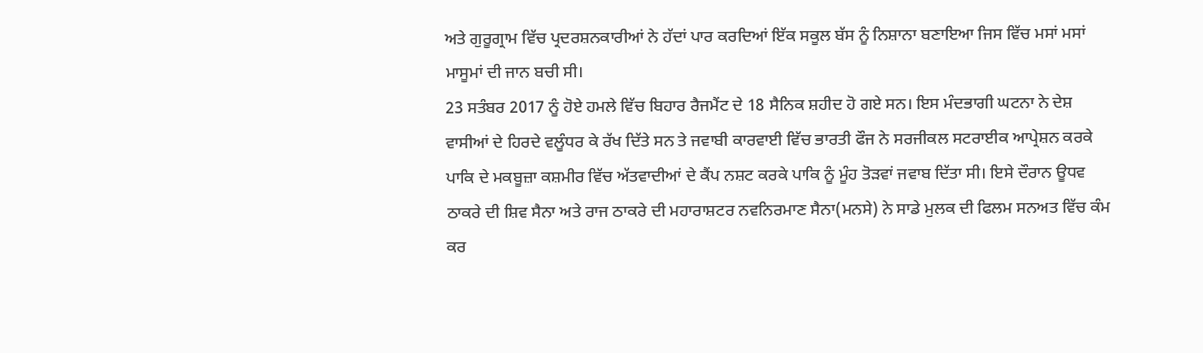ਅਤੇ ਗੁਰੂਗ੍ਰਾਮ ਵਿੱਚ ਪ੍ਰਦਰਸ਼ਨਕਾਰੀਆਂ ਨੇ ਹੱਦਾਂ ਪਾਰ ਕਰਦਿਆਂ ਇੱਕ ਸਕੂਲ ਬੱਸ ਨੂੰ ਨਿਸ਼ਾਨਾ ਬਣਾਇਆ ਜਿਸ ਵਿੱਚ ਮਸਾਂ ਮਸਾਂ ਮਾਸੂਮਾਂ ਦੀ ਜਾਨ ਬਚੀ ਸੀ।
23 ਸਤੰਬਰ 2017 ਨੂੰ ਹੋਏ ਹਮਲੇ ਵਿੱਚ ਬਿਹਾਰ ਰੈਜਮੈਂਟ ਦੇ 18 ਸੈਨਿਕ ਸ਼ਹੀਦ ਹੋ ਗਏ ਸਨ। ਇਸ ਮੰਦਭਾਗੀ ਘਟਨਾ ਨੇ ਦੇਸ਼ ਵਾਸੀਆਂ ਦੇ ਹਿਰਦੇ ਵਲੂੰਧਰ ਕੇ ਰੱਖ ਦਿੱਤੇ ਸਨ ਤੇ ਜਵਾਬੀ ਕਾਰਵਾਈ ਵਿੱਚ ਭਾਰਤੀ ਫੌਜ ਨੇ ਸਰਜੀਕਲ ਸਟਰਾਈਕ ਆਪ੍ਰੇਸ਼ਨ ਕਰਕੇ ਪਾਕਿ ਦੇ ਮਕਬੂਜ਼ਾ ਕਸ਼ਮੀਰ ਵਿੱਚ ਅੱਤਵਾਦੀਆਂ ਦੇ ਕੈਂਪ ਨਸ਼ਟ ਕਰਕੇ ਪਾਕਿ ਨੂੰ ਮੂੰਹ ਤੋੜਵਾਂ ਜਵਾਬ ਦਿੱਤਾ ਸੀ। ਇਸੇ ਦੌਰਾਨ ਊਧਵ ਠਾਕਰੇ ਦੀ ਸ਼ਿਵ ਸੈਨਾ ਅਤੇ ਰਾਜ ਠਾਕਰੇ ਦੀ ਮਹਾਰਾਸ਼ਟਰ ਨਵਨਿਰਮਾਣ ਸੈਨਾ(ਮਨਸੇ) ਨੇ ਸਾਡੇ ਮੁਲਕ ਦੀ ਫਿਲਮ ਸਨਅਤ ਵਿੱਚ ਕੰਮ ਕਰ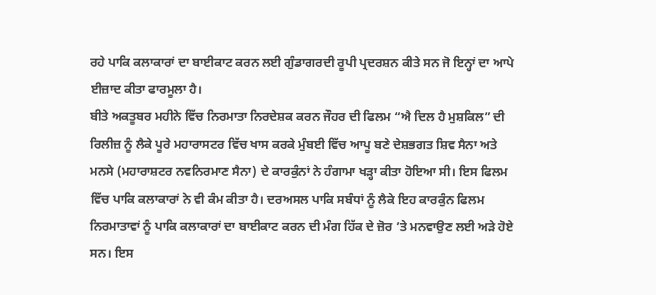ਰਹੇ ਪਾਕਿ ਕਲਾਕਾਰਾਂ ਦਾ ਬਾਈਕਾਟ ਕਰਨ ਲਈ ਗੁੰਡਾਗਰਦੀ ਰੂਪੀ ਪ੍ਰਦਰਸ਼ਨ ਕੀਤੇ ਸਨ ਜੋ ਇਨ੍ਹਾਂ ਦਾ ਆਪੇ ਈਜ਼ਾਦ ਕੀਤਾ ਫਾਰਮੂਲਾ ਹੈ।
ਬੀਤੇ ਅਕਤੂਬਰ ਮਹੀਨੇ ਵਿੱਚ ਨਿਰਮਾਤਾ ਨਿਰਦੇਸ਼ਕ ਕਰਨ ਜੌਹਰ ਦੀ ਫਿਲਮ “ਐ ਦਿਲ ਹੈ ਮੁਸ਼ਕਿਲ” ਦੀ ਰਿਲੀਜ਼ ਨੂੰ ਲੈਕੇ ਪੂਰੇ ਮਹਾਰਾਸਟਰ ਵਿੱਚ ਖਾਸ ਕਰਕੇ ਮੁੰਬਈ ਵਿੱਚ ਆਪੂ ਬਣੇ ਦੇਸ਼ਭਗਤ ਸ਼ਿਵ ਸੈਨਾ ਅਤੇ ਮਨਸੇ (ਮਹਾਰਾਸ਼ਟਰ ਨਵਨਿਰਮਾਣ ਸੈਨਾ) ਦੇ ਕਾਰਕੁੰਨਾਂ ਨੇ ਹੰਗਾਮਾ ਖੜ੍ਹਾ ਕੀਤਾ ਹੋਇਆ ਸੀ। ਇਸ ਫਿਲਮ ਵਿੱਚ ਪਾਕਿ ਕਲਾਕਾਰਾਂ ਨੇ ਵੀ ਕੰਮ ਕੀਤਾ ਹੈ। ਦਰਅਸਲ ਪਾਕਿ ਸਬੰਧਾਂ ਨੂੰ ਲੈਕੇ ਇਹ ਕਾਰਕੁੰਨ ਫਿਲਮ ਨਿਰਮਾਤਾਵਾਂ ਨੂੰ ਪਾਕਿ ਕਲਾਕਾਰਾਂ ਦਾ ਬਾਈਕਾਟ ਕਰਨ ਦੀ ਮੰਗ ਹਿੱਕ ਦੇ ਜ਼ੋਰ ’ਤੇ ਮਨਵਾਉਣ ਲਈ ਅੜੇ ਹੋਏ ਸਨ। ਇਸ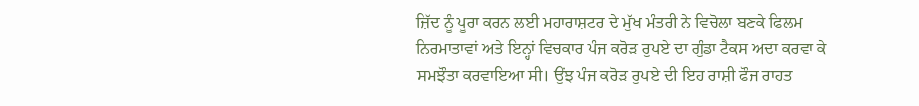ਜ਼ਿੱਦ ਨੂੰ ਪੂਰਾ ਕਰਨ ਲਈ ਮਹਾਰਾਸ਼ਟਰ ਦੇ ਮੁੱਖ ਮੰਤਰੀ ਨੇ ਵਿਚੋਲਾ ਬਣਕੇ ਫਿਲਮ ਨਿਰਮਾਤਾਵਾਂ ਅਤੇ ਇਨ੍ਹਾਂ ਵਿਚਕਾਰ ਪੰਜ ਕਰੋੜ ਰੁਪਏ ਦਾ ਗੁੰਡਾ ਟੈਕਸ ਅਦਾ ਕਰਵਾ ਕੇ ਸਮਝੌਤਾ ਕਰਵਾਇਆ ਸੀ। ਉਂਝ ਪੰਜ ਕਰੋੜ ਰੁਪਏ ਦੀ ਇਹ ਰਾਸ਼ੀ ਫੌਜ ਰਾਹਤ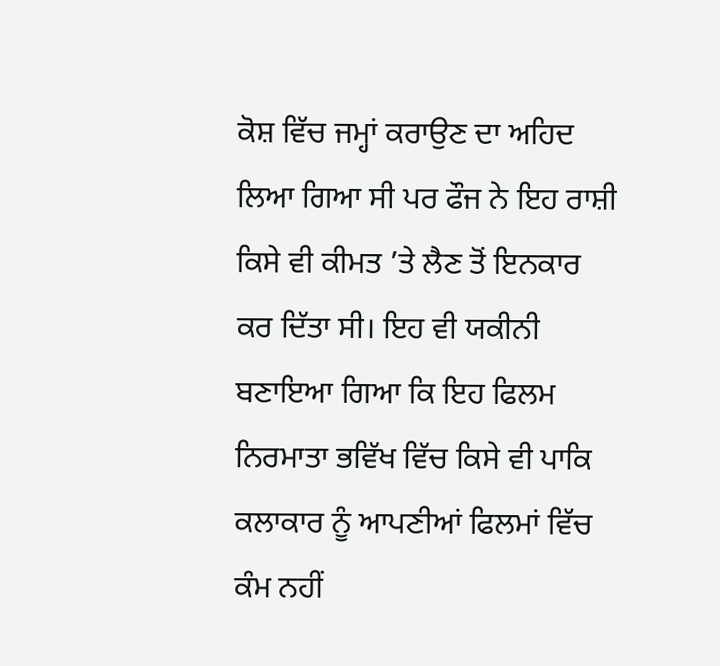ਕੋਸ਼ ਵਿੱਚ ਜਮ੍ਹਾਂ ਕਰਾਉਣ ਦਾ ਅਹਿਦ ਲਿਆ ਗਿਆ ਸੀ ਪਰ ਫੌਜ ਨੇ ਇਹ ਰਾਸ਼ੀ ਕਿਸੇ ਵੀ ਕੀਮਤ ’ਤੇ ਲੈਣ ਤੋਂ ਇਨਕਾਰ ਕਰ ਦਿੱਤਾ ਸੀ। ਇਹ ਵੀ ਯਕੀਨੀ ਬਣਾਇਆ ਗਿਆ ਕਿ ਇਹ ਫਿਲਮ ਨਿਰਮਾਤਾ ਭਵਿੱਖ ਵਿੱਚ ਕਿਸੇ ਵੀ ਪਾਕਿ ਕਲਾਕਾਰ ਨੂੰ ਆਪਣੀਆਂ ਫਿਲਮਾਂ ਵਿੱਚ ਕੰਮ ਨਹੀਂ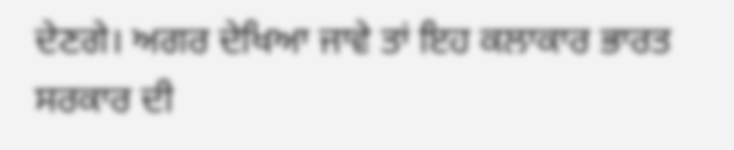ਦੇਣਗੇ। ਅਗਰ ਦੇਖਿਆ ਜਾਵੇ ਤਾਂ ਇਹ ਕਲਾਕਾਰ ਭਾਰਤ ਸਰਕਾਰ ਦੀ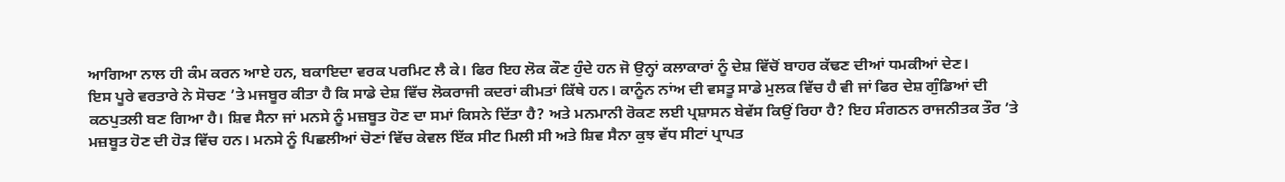ਆਗਿਆ ਨਾਲ ਹੀ ਕੰਮ ਕਰਨ ਆਏ ਹਨ, ਬਕਾਇਦਾ ਵਰਕ ਪਰਮਿਟ ਲੈ ਕੇ। ਫਿਰ ਇਹ ਲੋਕ ਕੌਣ ਹੁੰਦੇ ਹਨ ਜੋ ਉਨ੍ਹਾਂ ਕਲਾਕਾਰਾਂ ਨੂੰ ਦੇਸ਼ ਵਿੱਚੋਂ ਬਾਹਰ ਕੱਢਣ ਦੀਆਂ ਧਮਕੀਆਂ ਦੇਣ।
ਇਸ ਪੂਰੇ ਵਰਤਾਰੇ ਨੇ ਸੋਚਣ ’ਤੇ ਮਜਬੂਰ ਕੀਤਾ ਹੈ ਕਿ ਸਾਡੇ ਦੇਸ਼ ਵਿੱਚ ਲੋਕਰਾਜੀ ਕਦਰਾਂ ਕੀਮਤਾਂ ਕਿੱਥੇ ਹਨ। ਕਾਨੂੰਨ ਨਾਂਅ ਦੀ ਵਸਤੂ ਸਾਡੇ ਮੁਲਕ ਵਿੱਚ ਹੈ ਵੀ ਜਾਂ ਫਿਰ ਦੇਸ਼ ਗੁੰਡਿਆਂ ਦੀ ਕਠਪੁਤਲੀ ਬਣ ਗਿਆ ਹੈ। ਸ਼ਿਵ ਸੈਨਾ ਜਾਂ ਮਨਸੇ ਨੂੰ ਮਜ਼ਬੂਤ ਹੋਣ ਦਾ ਸਮਾਂ ਕਿਸਨੇ ਦਿੱਤਾ ਹੈ? ਅਤੇ ਮਨਮਾਨੀ ਰੋਕਣ ਲਈ ਪ੍ਰਸ਼ਾਸਨ ਬੇਵੱਸ ਕਿਉਂ ਰਿਹਾ ਹੈ? ਇਹ ਸੰਗਠਨ ਰਾਜਨੀਤਕ ਤੌਰ ’ਤੇ ਮਜ਼ਬੂਤ ਹੋਣ ਦੀ ਹੋੜ ਵਿੱਚ ਹਨ। ਮਨਸੇ ਨੂੰ ਪਿਛਲੀਆਂ ਚੋਣਾਂ ਵਿੱਚ ਕੇਵਲ ਇੱਕ ਸੀਟ ਮਿਲੀ ਸੀ ਅਤੇ ਸ਼ਿਵ ਸੈਨਾ ਕੁਝ ਵੱਧ ਸੀਟਾਂ ਪ੍ਰਾਪਤ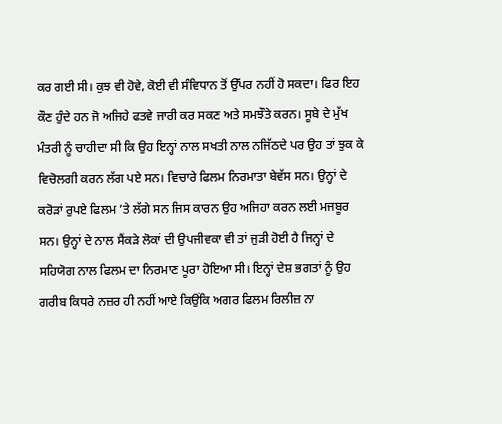ਕਰ ਗਈ ਸੀ। ਕੁਝ ਵੀ ਹੋਵੇ, ਕੋਈ ਵੀ ਸੰਵਿਧਾਨ ਤੋਂ ਉੱਪਰ ਨਹੀਂ ਹੋ ਸਕਦਾ। ਫਿਰ ਇਹ ਕੌਣ ਹੁੰਦੇ ਹਨ ਜੋ ਅਜਿਹੇ ਫਤਵੇ ਜਾਰੀ ਕਰ ਸਕਣ ਅਤੇ ਸਮਝੌਤੇ ਕਰਨ। ਸੂਬੇ ਦੇ ਮੁੱਖ ਮੰਤਰੀ ਨੂੰ ਚਾਹੀਦਾ ਸੀ ਕਿ ਉਹ ਇਨ੍ਹਾਂ ਨਾਲ ਸਖਤੀ ਨਾਲ ਨਜਿੱਠਦੇ ਪਰ ਉਹ ਤਾਂ ਝੁਕ ਕੇ ਵਿਚੋਲਗੀ ਕਰਨ ਲੱਗ ਪਏ ਸਨ। ਵਿਚਾਰੇ ਫਿਲਮ ਨਿਰਮਾਤਾ ਬੇਵੱਸ ਸਨ। ਉਨ੍ਹਾਂ ਦੇ ਕਰੋੜਾਂ ਰੁਪਏ ਫਿਲਮ ’ਤੇ ਲੱਗੇ ਸਨ ਜਿਸ ਕਾਰਨ ਉਹ ਅਜਿਹਾ ਕਰਨ ਲਈ ਮਜਬੂਰ ਸਨ। ਉਨ੍ਹਾਂ ਦੇ ਨਾਲ ਸੈਂਕੜੇ ਲੋਕਾਂ ਦੀ ਉਪਜੀਵਕਾ ਵੀ ਤਾਂ ਜੁੜੀ ਹੋਈ ਹੈ ਜਿਨ੍ਹਾਂ ਦੇ ਸਹਿਯੋਗ ਨਾਲ ਫਿਲਮ ਦਾ ਨਿਰਮਾਣ ਪੂਰਾ ਹੋਇਆ ਸੀ। ਇਨ੍ਹਾਂ ਦੇਸ਼ ਭਗਤਾਂ ਨੂੰ ਉਹ ਗਰੀਬ ਕਿਧਰੇ ਨਜ਼ਰ ਹੀ ਨਹੀਂ ਆਏ ਕਿਉਂਕਿ ਅਗਰ ਫਿਲਮ ਰਿਲੀਜ਼ ਨਾ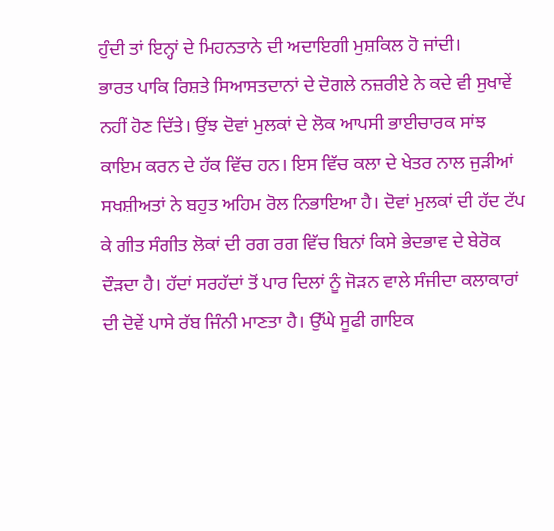ਹੁੰਦੀ ਤਾਂ ਇਨ੍ਹਾਂ ਦੇ ਮਿਹਨਤਾਨੇ ਦੀ ਅਦਾਇਗੀ ਮੁਸ਼ਕਿਲ ਹੋ ਜਾਂਦੀ।
ਭਾਰਤ ਪਾਕਿ ਰਿਸ਼ਤੇ ਸਿਆਸਤਦਾਨਾਂ ਦੇ ਦੋਗਲੇ ਨਜ਼ਰੀਏ ਨੇ ਕਦੇ ਵੀ ਸੁਖਾਵੇਂ ਨਹੀਂ ਹੋਣ ਦਿੱਤੇ। ਉਂਝ ਦੋਵਾਂ ਮੁਲਕਾਂ ਦੇ ਲੋਕ ਆਪਸੀ ਭਾਈਚਾਰਕ ਸਾਂਝ ਕਾਇਮ ਕਰਨ ਦੇ ਹੱਕ ਵਿੱਚ ਹਨ। ਇਸ ਵਿੱਚ ਕਲਾ ਦੇ ਖੇਤਰ ਨਾਲ ਜੁੜੀਆਂ ਸਖਸ਼ੀਅਤਾਂ ਨੇ ਬਹੁਤ ਅਹਿਮ ਰੋਲ ਨਿਭਾਇਆ ਹੈ। ਦੋਵਾਂ ਮੁਲਕਾਂ ਦੀ ਹੱਦ ਟੱਪ ਕੇ ਗੀਤ ਸੰਗੀਤ ਲੋਕਾਂ ਦੀ ਰਗ ਰਗ ਵਿੱਚ ਬਿਨਾਂ ਕਿਸੇ ਭੇਦਭਾਵ ਦੇ ਬੇਰੋਕ ਦੌੜਦਾ ਹੈ। ਹੱਦਾਂ ਸਰਹੱਦਾਂ ਤੋਂ ਪਾਰ ਦਿਲਾਂ ਨੂੰ ਜੋੜਨ ਵਾਲੇ ਸੰਜੀਦਾ ਕਲਾਕਾਰਾਂ ਦੀ ਦੋਵੇਂ ਪਾਸੇ ਰੱਬ ਜਿੰਨੀ ਮਾਣਤਾ ਹੈ। ਉੱਘੇ ਸੂਫੀ ਗਾਇਕ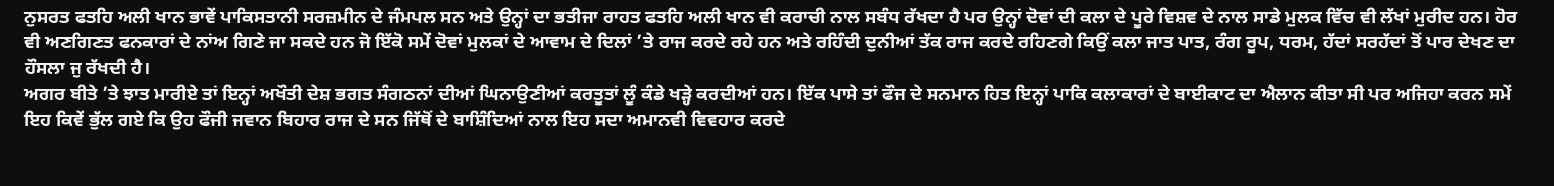ਨੁਸਰਤ ਫਤਹਿ ਅਲੀ ਖਾਨ ਭਾਵੇਂ ਪਾਕਿਸਤਾਨੀ ਸਰਜ਼ਮੀਨ ਦੇ ਜੰਮਪਲ ਸਨ ਅਤੇ ਉਨ੍ਹਾਂ ਦਾ ਭਤੀਜਾ ਰਾਹਤ ਫਤਹਿ ਅਲੀ ਖਾਨ ਵੀ ਕਰਾਚੀ ਨਾਲ ਸਬੰਧ ਰੱਖਦਾ ਹੈ ਪਰ ਉਨ੍ਹਾਂ ਦੋਵਾਂ ਦੀ ਕਲਾ ਦੇ ਪੂਰੇ ਵਿਸ਼ਵ ਦੇ ਨਾਲ ਸਾਡੇ ਮੁਲਕ ਵਿੱਚ ਵੀ ਲੱਖਾਂ ਮੁਰੀਦ ਹਨ। ਹੋਰ ਵੀ ਅਣਗਿਣਤ ਫਨਕਾਰਾਂ ਦੇ ਨਾਂਅ ਗਿਣੇ ਜਾ ਸਕਦੇ ਹਨ ਜੋ ਇੱਕੋ ਸਮੇਂ ਦੋਵਾਂ ਮੁਲਕਾਂ ਦੇ ਆਵਾਮ ਦੇ ਦਿਲਾਂ ’ਤੇ ਰਾਜ ਕਰਦੇ ਰਹੇ ਹਨ ਅਤੇ ਰਹਿੰਦੀ ਦੁਨੀਆਂ ਤੱਕ ਰਾਜ ਕਰਦੇ ਰਹਿਣਗੇ ਕਿਉਂ ਕਲਾ ਜਾਤ ਪਾਤ, ਰੰਗ ਰੂਪ, ਧਰਮ, ਹੱਦਾਂ ਸਰਹੱਦਾਂ ਤੋਂ ਪਾਰ ਦੇਖਣ ਦਾ ਹੌਸਲਾ ਜੁ ਰੱਖਦੀ ਹੈ।
ਅਗਰ ਬੀਤੇ ’ਤੇ ਝਾਤ ਮਾਰੀਏ ਤਾਂ ਇਨ੍ਹਾਂ ਅਖੌਤੀ ਦੇਸ਼ ਭਗਤ ਸੰਗਠਨਾਂ ਦੀਆਂ ਘਿਨਾਉਣੀਆਂ ਕਰਤੂਤਾਂ ਲੂੰ ਕੰਡੇ ਖੜ੍ਹੇ ਕਰਦੀਆਂ ਹਨ। ਇੱਕ ਪਾਸੇ ਤਾਂ ਫੌਜ ਦੇ ਸਨਮਾਨ ਹਿਤ ਇਨ੍ਹਾਂ ਪਾਕਿ ਕਲਾਕਾਰਾਂ ਦੇ ਬਾਈਕਾਟ ਦਾ ਐਲਾਨ ਕੀਤਾ ਸੀ ਪਰ ਅਜਿਹਾ ਕਰਨ ਸਮੇਂ ਇਹ ਕਿਵੇਂ ਭੁੱਲ ਗਏ ਕਿ ਉਹ ਫੌਜੀ ਜਵਾਨ ਬਿਹਾਰ ਰਾਜ ਦੇ ਸਨ ਜਿੱਥੋਂ ਦੇ ਬਾਸ਼ਿੰਦਿਆਂ ਨਾਲ ਇਹ ਸਦਾ ਅਮਾਨਵੀ ਵਿਵਹਾਰ ਕਰਦੇ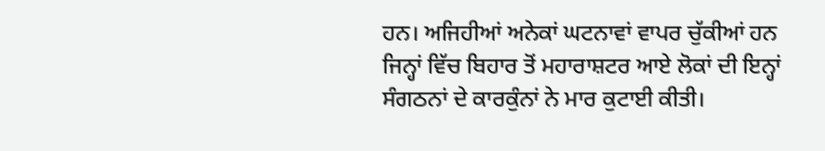ਹਨ। ਅਜਿਹੀਆਂ ਅਨੇਕਾਂ ਘਟਨਾਵਾਂ ਵਾਪਰ ਚੁੱਕੀਆਂ ਹਨ ਜਿਨ੍ਹਾਂ ਵਿੱਚ ਬਿਹਾਰ ਤੋਂ ਮਹਾਰਾਸ਼ਟਰ ਆਏ ਲੋਕਾਂ ਦੀ ਇਨ੍ਹਾਂ ਸੰਗਠਨਾਂ ਦੇ ਕਾਰਕੁੰਨਾਂ ਨੇ ਮਾਰ ਕੁਟਾਈ ਕੀਤੀ।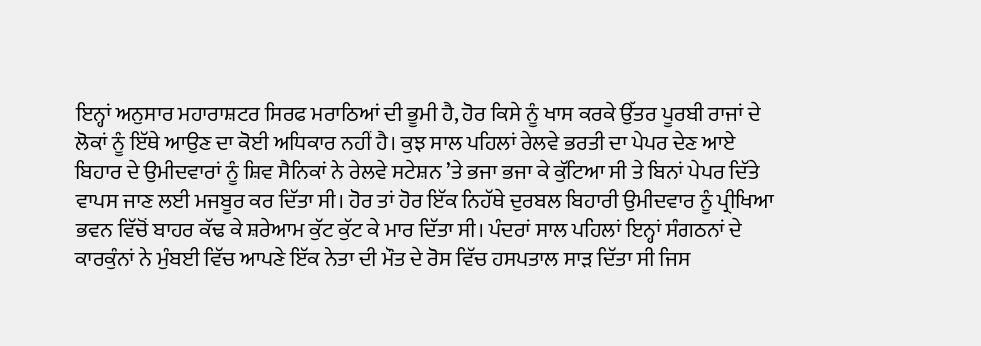ਇਨ੍ਹਾਂ ਅਨੁਸਾਰ ਮਹਾਰਾਸ਼ਟਰ ਸਿਰਫ ਮਰਾਠਿਆਂ ਦੀ ਭੂਮੀ ਹੈ, ਹੋਰ ਕਿਸੇ ਨੂੰ ਖਾਸ ਕਰਕੇ ਉੱਤਰ ਪੂਰਬੀ ਰਾਜਾਂ ਦੇ ਲੋਕਾਂ ਨੂੰ ਇੱਥੇ ਆਉਣ ਦਾ ਕੋਈ ਅਧਿਕਾਰ ਨਹੀਂ ਹੈ। ਕੁਝ ਸਾਲ ਪਹਿਲਾਂ ਰੇਲਵੇ ਭਰਤੀ ਦਾ ਪੇਪਰ ਦੇਣ ਆਏ ਬਿਹਾਰ ਦੇ ਉਮੀਦਵਾਰਾਂ ਨੂੰ ਸ਼ਿਵ ਸੈਨਿਕਾਂ ਨੇ ਰੇਲਵੇ ਸਟੇਸ਼ਨ ’ਤੇ ਭਜਾ ਭਜਾ ਕੇ ਕੁੱਟਿਆ ਸੀ ਤੇ ਬਿਨਾਂ ਪੇਪਰ ਦਿੱਤੇ ਵਾਪਸ ਜਾਣ ਲਈ ਮਜਬੂਰ ਕਰ ਦਿੱਤਾ ਸੀ। ਹੋਰ ਤਾਂ ਹੋਰ ਇੱਕ ਨਿਹੱਥੇ ਦੁਰਬਲ ਬਿਹਾਰੀ ਉਮੀਦਵਾਰ ਨੂੰ ਪ੍ਰੀਖਿਆ ਭਵਨ ਵਿੱਚੋਂ ਬਾਹਰ ਕੱਢ ਕੇ ਸ਼ਰੇਆਮ ਕੁੱਟ ਕੁੱਟ ਕੇ ਮਾਰ ਦਿੱਤਾ ਸੀ। ਪੰਦਰਾਂ ਸਾਲ ਪਹਿਲਾਂ ਇਨ੍ਹਾਂ ਸੰਗਠਨਾਂ ਦੇ ਕਾਰਕੁੰਨਾਂ ਨੇ ਮੁੰਬਈ ਵਿੱਚ ਆਪਣੇ ਇੱਕ ਨੇਤਾ ਦੀ ਮੌਤ ਦੇ ਰੋਸ ਵਿੱਚ ਹਸਪਤਾਲ ਸਾੜ ਦਿੱਤਾ ਸੀ ਜਿਸ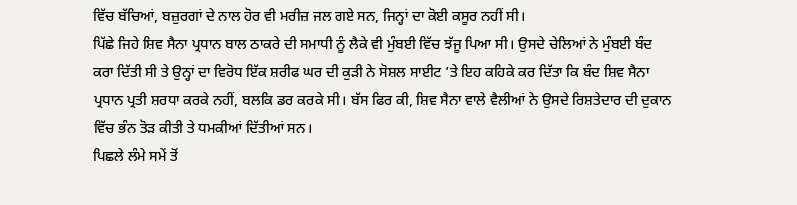ਵਿੱਚ ਬੱਚਿਆਂ, ਬਜ਼ੁਰਗਾਂ ਦੇ ਨਾਲ ਹੋਰ ਵੀ ਮਰੀਜ਼ ਜਲ ਗਏ ਸਨ, ਜਿਨ੍ਹਾਂ ਦਾ ਕੋਈ ਕਸੂਰ ਨਹੀਂ ਸੀ।
ਪਿੱਛੇ ਜਿਹੇ ਸ਼ਿਵ ਸੈਨਾ ਪ੍ਰਧਾਨ ਬਾਲ ਠਾਕਰੇ ਦੀ ਸਮਾਧੀ ਨੂੰ ਲੈਕੇ ਵੀ ਮੁੰਬਈ ਵਿੱਚ ਝੱਜੂ ਪਿਆ ਸੀ। ਉਸਦੇ ਚੇਲਿਆਂ ਨੇ ਮੁੰਬਈ ਬੰਦ ਕਰਾ ਦਿੱਤੀ ਸੀ ਤੇ ਉਨ੍ਹਾਂ ਦਾ ਵਿਰੋਧ ਇੱਕ ਸ਼ਰੀਫ ਘਰ ਦੀ ਕੁੜੀ ਨੇ ਸੋਸ਼ਲ ਸਾਈਟ ’ਤੇ ਇਹ ਕਹਿਕੇ ਕਰ ਦਿੱਤਾ ਕਿ ਬੰਦ ਸ਼ਿਵ ਸੈਨਾ ਪ੍ਰਧਾਨ ਪ੍ਰਤੀ ਸ਼ਰਧਾ ਕਰਕੇ ਨਹੀਂ, ਬਲਕਿ ਡਰ ਕਰਕੇ ਸੀ। ਬੱਸ ਫਿਰ ਕੀ, ਸ਼ਿਵ ਸੈਨਾ ਵਾਲੇ ਵੈਲੀਆਂ ਨੇ ਉਸਦੇ ਰਿਸ਼ਤੇਦਾਰ ਦੀ ਦੁਕਾਨ ਵਿੱਚ ਭੰਨ ਤੋੜ ਕੀਤੀ ਤੇ ਧਮਕੀਆਂ ਦਿੱਤੀਆਂ ਸਨ।
ਪਿਛਲੇ ਲੰਮੇ ਸਮੇਂ ਤੋਂ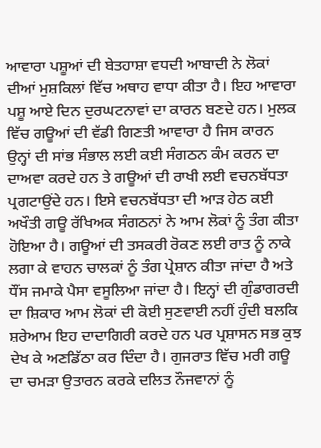ਆਵਾਰਾ ਪਸ਼ੂਆਂ ਦੀ ਬੇਤਹਾਸ਼ਾ ਵਧਦੀ ਆਬਾਦੀ ਨੇ ਲੋਕਾਂ ਦੀਆਂ ਮੁਸ਼ਕਿਲਾਂ ਵਿੱਚ ਅਥਾਹ ਵਾਧਾ ਕੀਤਾ ਹੈ। ਇਹ ਆਵਾਰਾ ਪਸ਼ੂ ਆਏ ਦਿਨ ਦੁਰਘਟਨਾਵਾਂ ਦਾ ਕਾਰਨ ਬਣਦੇ ਹਨ। ਮੁਲਕ ਵਿੱਚ ਗਊਆਂ ਦੀ ਵੱਡੀ ਗਿਣਤੀ ਆਵਾਰਾ ਹੈ ਜਿਸ ਕਾਰਨ ਉਨ੍ਹਾਂ ਦੀ ਸਾਂਭ ਸੰਭਾਲ ਲਈ ਕਈ ਸੰਗਠਨ ਕੰਮ ਕਰਨ ਦਾ ਦਾਅਵਾ ਕਰਦੇ ਹਨ ਤੇ ਗਊਆਂ ਦੀ ਰਾਖੀ ਲਈ ਵਚਨਬੱਧਤਾ ਪ੍ਰਗਟਾਉਂਦੇ ਹਨ। ਇਸੇ ਵਚਨਬੱਧਤਾ ਦੀ ਆੜ ਹੇਠ ਕਈ ਅਖੌਤੀ ਗਊ ਰੱਖਿਅਕ ਸੰਗਠਨਾਂ ਨੇ ਆਮ ਲੋਕਾਂ ਨੂੰ ਤੰਗ ਕੀਤਾ ਹੋਇਆ ਹੈ। ਗਊਆਂ ਦੀ ਤਸਕਰੀ ਰੋਕਣ ਲਈ ਰਾਤ ਨੂੰ ਨਾਕੇ ਲਗਾ ਕੇ ਵਾਹਨ ਚਾਲਕਾਂ ਨੂੰ ਤੰਗ ਪ੍ਰੇਸ਼ਾਨ ਕੀਤਾ ਜਾਂਦਾ ਹੈ ਅਤੇ ਧੌਂਸ ਜਮਾਕੇ ਪੈਸਾ ਵਸੂਲਿਆ ਜਾਂਦਾ ਹੈ। ਇਨ੍ਹਾਂ ਦੀ ਗੁੰਡਾਗਰਦੀ ਦਾ ਸ਼ਿਕਾਰ ਆਮ ਲੋਕਾਂ ਦੀ ਕੋਈ ਸੁਣਵਾਈ ਨਹੀਂ ਹੁੰਦੀ ਬਲਕਿ ਸ਼ਰੇਆਮ ਇਹ ਦਾਦਾਗਿਰੀ ਕਰਦੇ ਹਨ ਪਰ ਪ੍ਰਸ਼ਾਸਨ ਸਭ ਕੁਝ ਦੇਖ ਕੇ ਅਣਡਿੱਠਾ ਕਰ ਦਿੰਦਾ ਹੈ। ਗੁਜਰਾਤ ਵਿੱਚ ਮਰੀ ਗਊ ਦਾ ਚਮੜਾ ਉਤਾਰਨ ਕਰਕੇ ਦਲਿਤ ਨੌਜਵਾਨਾਂ ਨੂੰ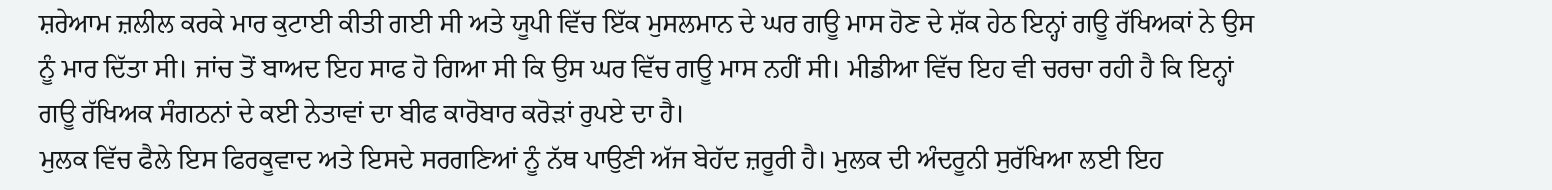ਸ਼ਰੇਆਮ ਜ਼ਲੀਲ ਕਰਕੇ ਮਾਰ ਕੁਟਾਈ ਕੀਤੀ ਗਈ ਸੀ ਅਤੇ ਯੂਪੀ ਵਿੱਚ ਇੱਕ ਮੁਸਲਮਾਨ ਦੇ ਘਰ ਗਊ ਮਾਸ ਹੋਣ ਦੇ ਸ਼ੱਕ ਹੇਠ ਇਨ੍ਹਾਂ ਗਊ ਰੱਖਿਅਕਾਂ ਨੇ ਉਸ ਨੂੰ ਮਾਰ ਦਿੱਤਾ ਸੀ। ਜਾਂਚ ਤੋਂ ਬਾਅਦ ਇਹ ਸਾਫ ਹੋ ਗਿਆ ਸੀ ਕਿ ਉਸ ਘਰ ਵਿੱਚ ਗਊ ਮਾਸ ਨਹੀਂ ਸੀ। ਮੀਡੀਆ ਵਿੱਚ ਇਹ ਵੀ ਚਰਚਾ ਰਹੀ ਹੈ ਕਿ ਇਨ੍ਹਾਂ ਗਊ ਰੱਖਿਅਕ ਸੰਗਠਨਾਂ ਦੇ ਕਈ ਨੇਤਾਵਾਂ ਦਾ ਬੀਫ ਕਾਰੋਬਾਰ ਕਰੋੜਾਂ ਰੁਪਏ ਦਾ ਹੈ।
ਮੁਲਕ ਵਿੱਚ ਫੈਲੇ ਇਸ ਫਿਰਕੂਵਾਦ ਅਤੇ ਇਸਦੇ ਸਰਗਣਿਆਂ ਨੂੰ ਨੱਥ ਪਾਉਣੀ ਅੱਜ ਬੇਹੱਦ ਜ਼ਰੂਰੀ ਹੈ। ਮੁਲਕ ਦੀ ਅੰਦਰੂਨੀ ਸੁਰੱਖਿਆ ਲਈ ਇਹ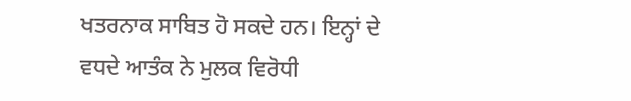ਖਤਰਨਾਕ ਸਾਬਿਤ ਹੋ ਸਕਦੇ ਹਨ। ਇਨ੍ਹਾਂ ਦੇ ਵਧਦੇ ਆਤੰਕ ਨੇ ਮੁਲਕ ਵਿਰੋਧੀ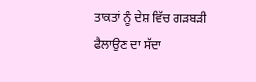ਤਾਕਤਾਂ ਨੂੰ ਦੇਸ਼ ਵਿੱਚ ਗੜਬੜੀ ਫੈਲਾਉਣ ਦਾ ਸੱਦਾ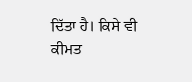ਦਿੱਤਾ ਹੈ। ਕਿਸੇ ਵੀ ਕੀਮਤ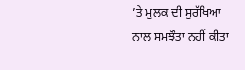’ਤੇ ਮੁਲਕ ਦੀ ਸੁਰੱਖਿਆ ਨਾਲ ਸਮਝੌਤਾ ਨਹੀਂ ਕੀਤਾ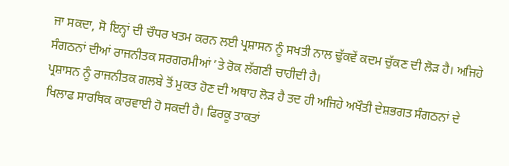ਜਾ ਸਕਦਾ, ਸੋ ਇਨ੍ਹਾਂ ਦੀ ਚੌਧਰ ਖਤਮ ਕਰਨ ਲਈ ਪ੍ਰਸ਼ਾਸਨ ਨੂੰ ਸਖਤੀ ਨਾਲ ਢੁੱਕਵੇਂ ਕਦਮ ਚੁੱਕਣ ਦੀ ਲੋੜ ਹੈ। ਅਜਿਹੇ ਸੰਗਠਨਾਂ ਦੀਆਂ ਰਾਜਨੀਤਕ ਸਰਗਰਮੀਆਂ ’ਤੇ ਰੋਕ ਲੱਗਣੀ ਚਾਹੀਦੀ ਹੈ।
ਪ੍ਰਸ਼ਾਸਨ ਨੂੰ ਰਾਜਨੀਤਕ ਗਲਬੇ ਤੋਂ ਮੁਕਤ ਹੋਣ ਦੀ ਅਥਾਹ ਲੋੜ ਹੈ ਤਦ ਹੀ ਅਜਿਹੇ ਅਖੌਤੀ ਦੇਸ਼ਭਗਤ ਸੰਗਠਨਾਂ ਦੇ ਖਿਲਾਫ ਸਾਰਥਿਕ ਕਾਰਵਾਈ ਹੋ ਸਕਦੀ ਹੈ। ਫਿਰਕੂ ਤਾਕਤਾਂ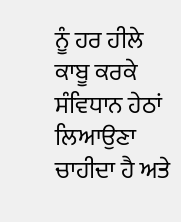ਨੂੰ ਹਰ ਹੀਲੇ ਕਾਬੂ ਕਰਕੇ ਸੰਵਿਧਾਨ ਹੇਠਾਂ ਲਿਆਉਣਾ ਚਾਹੀਦਾ ਹੈ ਅਤੇ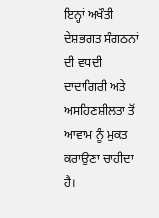ਇਨ੍ਹਾਂ ਅਖੌਤੀ ਦੇਸ਼ਭਗਤ ਸੰਗਠਨਾਂ ਦੀ ਵਧਦੀ ਦਾਦਾਗਿਰੀ ਅਤੇ ਅਸਹਿਣਸ਼ੀਲਤਾ ਤੋਂ ਆਵਾਮ ਨੂੰ ਮੁਕਤ ਕਰਾਉਣਾ ਚਾਹੀਦਾ ਹੈ।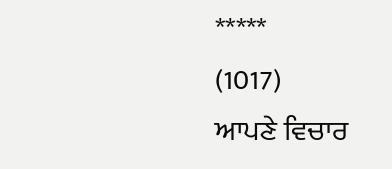*****
(1017)
ਆਪਣੇ ਵਿਚਾਰ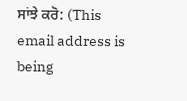ਸਾਂਝੇ ਕਰੋ: (This email address is being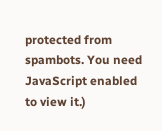protected from spambots. You need JavaScript enabled to view it.)